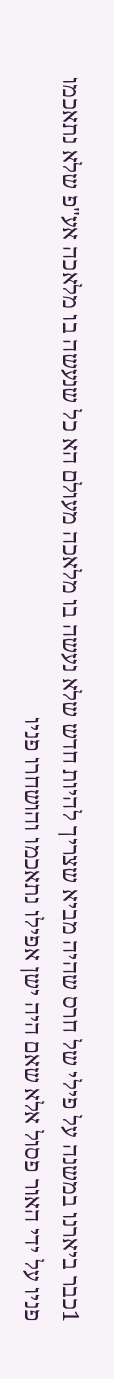1כבר ביארנו במשנה על פילי של חרס שהיה מביא שצריך להיות חדש שלא נעשה בו מלאכה מעולם הא כל שנעשה בו מלאכה אע"פ שלא נתאכמו פניו על ידי האור פסול אלא שאם היה ישן אפילו נתאכמו והושחרו פניו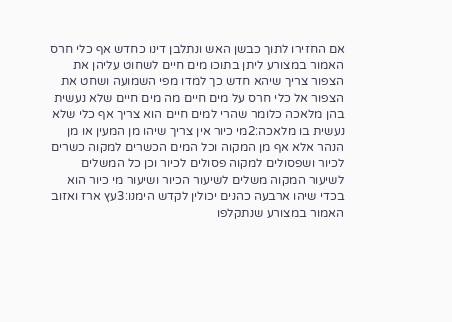אם החזירו לתוך כבשן האש ונתלבן דינו כחדש אף כלי חרס האמור במצורע ליתן בתוכו מים חיים לשחוט עליהן את הצפור צריך שיהא חדש כך למדו מפי השמועה ושחט את הצפור אל כלי חרס על מים חיים מה מים חיים שלא נעשית בהן מלאכה כלומר שהרי למים חיים הוא צריך אף כלי שלא נעשית בו מלאכה:2מי כיור אין צריך שיהו מן המעין או מן הנהר אלא אף מן המקוה וכל המים הכשרים למקוה כשרים לכיור ושפסולים למקוה פסולים לכיור וכן כל המשלים לשיעור המקוה משלים לשיעור הכיור ושיעור מי כיור הוא בכדי שיהו ארבעה כהנים יכולין לקדש הימנו:3עץ ארז ואזוב האמור במצורע שנתקלפו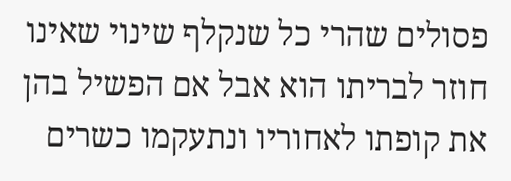פסולים שהרי כל שנקלף שינוי שאינו חוזר לבריתו הוא אבל אם הפשיל בהן את קופתו לאחוריו ונתעקמו כשרים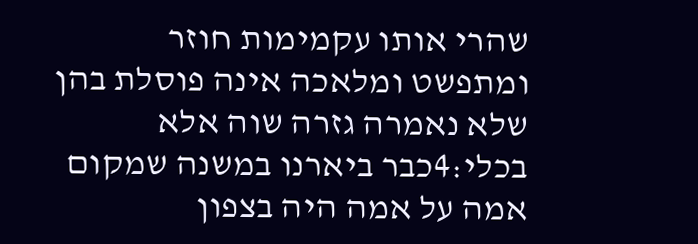שהרי אותו עקמימות חוזר ומתפשט ומלאכה אינה פוסלת בהן שלא נאמרה גזרה שוה אלא בכלי:4כבר ביארנו במשנה שמקום אמה על אמה היה בצפון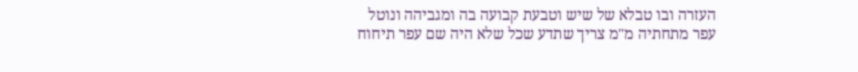העזרה ובו טבלא של שיש וטבעת קבועה בה ומגביהה ונוטל עפר מתחתיה מ"מ צריך שתדע שכל שלא היה שם עפר תיחוח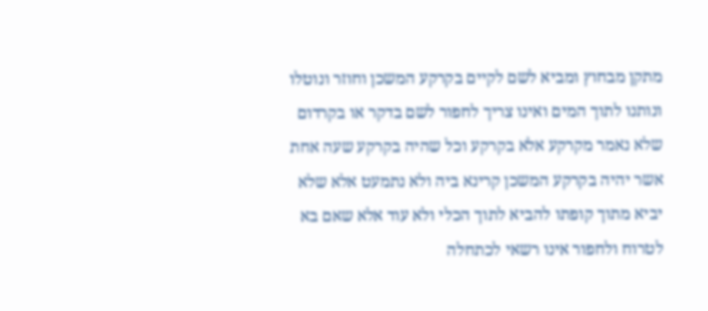מתקן מבחוץ ומביא לשם לקיים בקרקע המשכן וחוזר ונוטלו ונותנו לתוך המים ואינו צריך לחפור לשם בדקר או בקרדום שלא נאמר מקרקע אלא בקרקע וכל שהיה בקרקע שעה אחת אשר יהיה בקרקע המשכן קרינא ביה ולא נתמעט אלא שלא יביא מתוך קופתו להביא לתוך הכלי ולא עוד אלא שאם בא לטרוח ולחפור אינו רשאי לכתחלה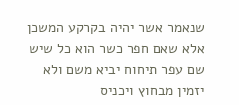שנאמר אשר יהיה בקרקע המשכן אלא שאם חפר כשר הוא כל שיש שם עפר תיחוח יביא משם ולא יזמין מבחוץ ויכניס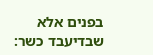בפנים אלא שבדיעבד כשר: